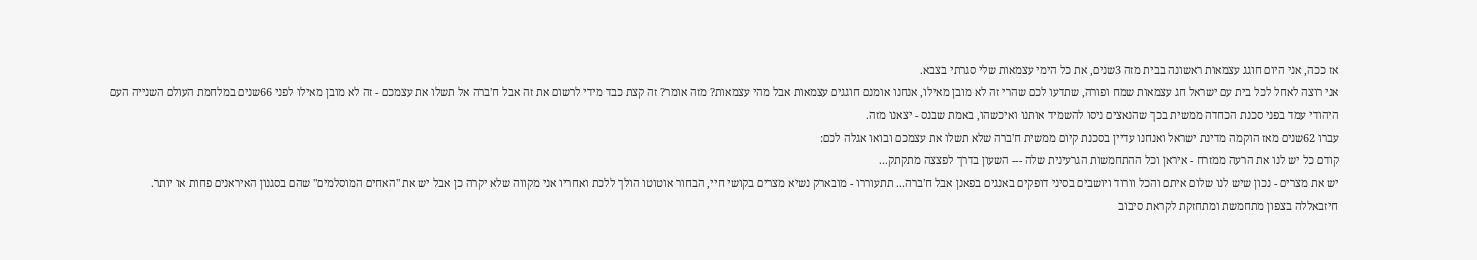אז ככה, אני היום חוגג עצמאות ראשונה בבית מזה 3שנים, את כל הימי עצמאות שלי סגרתי בצבא.
אני רוצה לאחל לכל בית עם ישראל חג עצמאות שמח ופורה, שתדעו לכם שהרי זה לא מובן מאילו, אנחנו אומנם חוגגים עצמאות אבל מהי עצמאות? מזה אומר? זה קצת כבד מידי לרשום את זה אבל ח'ברה אל תשלו את עצמכם - זה לא מובן מאילו לפני 66שנים במלחמת העולם השנייה העם היהודי עמד בפני סכנת הכחדה ממשית בכך שהנאצים ניסו להשמיד אותנו ואיכשהו, באמת שבנס - יצאנו מזה.
עברו 62שנים מאז הוקמה מדינת ישראל ואנחנו עדיין בסכנת קיום ממשית ח'ברה שלא תשלו את עצמכם ובואו אגלה לכם:
קודם כל יש לנו את הרעה ממזרח - איראן וכל ההתחמשות הגרעינית שלה --- השעון בדרך לפצצה מתקתק...
יש את מצרים - נכון שיש לנו שלום איתם והכל וורוד ויושבים בסיני דופקים באנגים בפאנן אבל ח'ברה... תתעוררו - מובארק נשיא מצרים בקושי חיי, הבחור אוטוטו הולך ללכת ואחריו אני מקווה שלא יקרה כן אבל יש את "האחים המוסלמים" שהם בסגנון האיראנים פחות או יותר.
חיזבאללה בצפון מתחמשת ומתחזקת לקראת סיבוב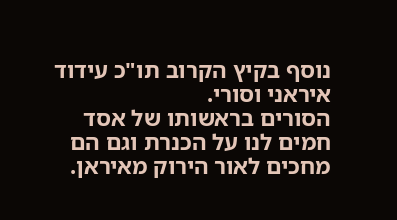נוסף בקיץ הקרוב תו"כ עידוד איראני וסורי.
הסורים בראשותו של אסד חמים לנו על הכנרת וגם הם מחכים לאור הירוק מאיראן.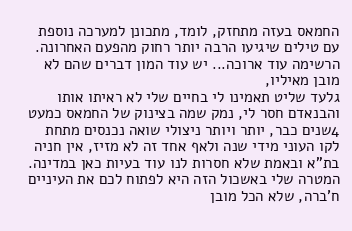החמאס בעזה מתחזק, לומד, מתכונן למערכה נוספת עם טילים שיגיעו הרבה יותר רחוק מהפעם האחרונה.
הרשימה עוד ארוכה... יש עוד המון דברים שהם לא מובן מאיליו,
גלעד שליט תאמינו לי בחיים שלי לא ראיתו אותו והבנאדם חסר לי, נמק שמה בצינוק של החמאס כמעט 4שנים כבר, יותר ויותר ניצולי שואה נכנסים מתחת לקו העוני מידי שנה ולאף אחד זה לא מזיז, אין חניה בת"א ובאמת שלא חסרות לנו עוד בעיות כאן במדינה.
המטרה שלי באשכול הזה היא לפתוח לכם את העיניים ח'ברה, שלא הכל מובן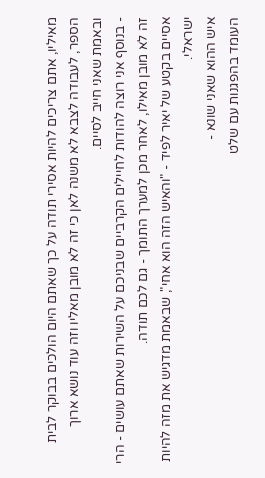מאיליו, אתם צריכים להיות אסירי תודה על כך שאתם היום הולכים בבוקר לבית הספר, לעבודה לצבא לא משנה לאן כי זה לא מובן מאליו וזה עוד נושא ארוך ובאמת שאני חייב לסיים.
- בנוסף אני רוצה להודות לחיילים הקרביים שבניכם על השירות שאתם עושים - הרי זה לא מובן מאילו, לאחר מכן למערך התומך - גם לכם תודה.
אסיים בקטע של יאיר לפיד - "והאיש הזה הוא אחי", שבאמת מדגיש את מזה להיות ישראלי.
איש ההוא שאני שונא -
העומד בהפגנות עם שלט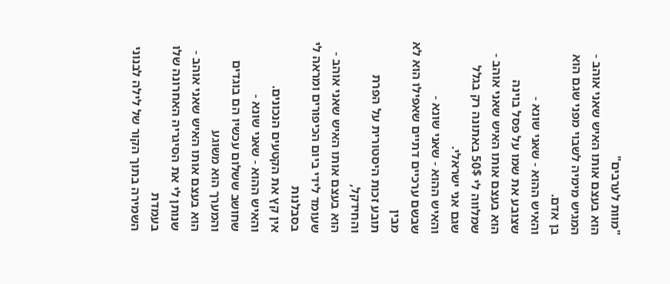"מוות לערבים"
הוא בעצם אותו האיש שאני אוהב -
המגיש מימיה לשבוי מפני שגם הוא בן אדם.
והאיש ההוא - שאני שונא -
שצובע את שמו על פסל בוינה
הוא בעצם אותו האיש שאני אוהב -
שמלווה לי 50$ באתונה רק בגלל שגם אני ישראלי.
והאיש ההוא - שאני שונא -
שבשם ערכיים דתיים שאפילו הוא לא מבין
תובע זכות היסטורית על הפרת והחידקל,
הוא בעצם אותו האיש שאני אוהב -
שעומד לידי ביום הכיפורים ומראה לי בסבלנות
אין קץ את הקטעים הנכונים.
והאיש ההוא - שאני שונא -
שחושב ששלום עכשיו הם בוגדים והמערך הוא משוגע
הוא בעצם אותו האיש שאני אוהב -
שנותן לי את הסיגריה האחרונה שלו בעמדת
השמירה בתוך הקור של לילה לבנוני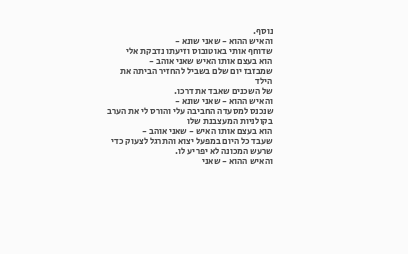נוסף.
והאיש ההוא - שאני שונא -
שדוחף אותי באוטובוס וזיעתו נדבקת אלי
הוא בעצם אותו האיש שאני אוהב -
שמבזבז יום שלם בשביל להחזיר הביתה את הילד
של השכנים שאבד את דרכו.
והאיש ההוא - שאני שונא -
שנכנס למסעדה החביבה עלי והורס לי את הערב
בקולניות המעצבנת שלו
הוא בעצם אותו האיש - שאני אוהב -
שעבד כל היום במפעל יצוא והתרגל לצעוק כדי
שרעש המכונה לא יפריע לו.
והאיש ההוא - שאני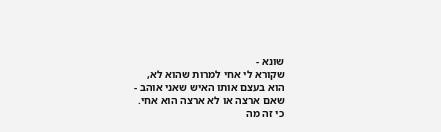שונא -
שקורא לי אחי למרות שהוא לא,
הוא בעצם אותו האיש שאני אוהב -
שאם ארצה או לא ארצה הוא אחי.
כי זה מה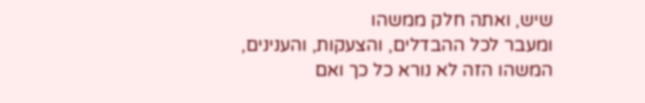שיש, ואתה חלק ממשהו
ומעבר לכל ההבדלים, והצעקות, והענינים,
המשהו הזה לא נורא כל כך ואם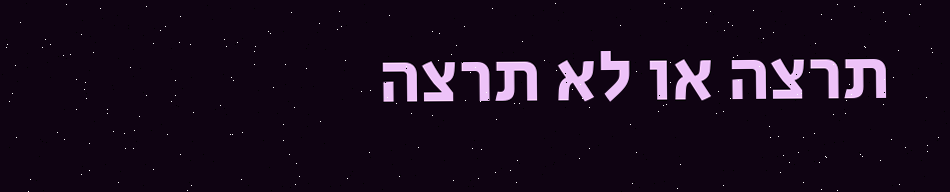תרצה או לא תרצה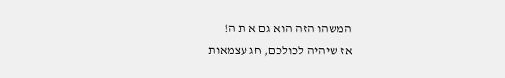המשהו הזה הוא גם א ת ה!
אז שיהיה לכולכם, חג עצמאות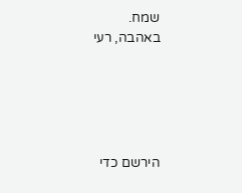שמח.
באהבה, רעי





הירשם כדי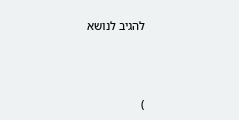להגיב לנושא





)